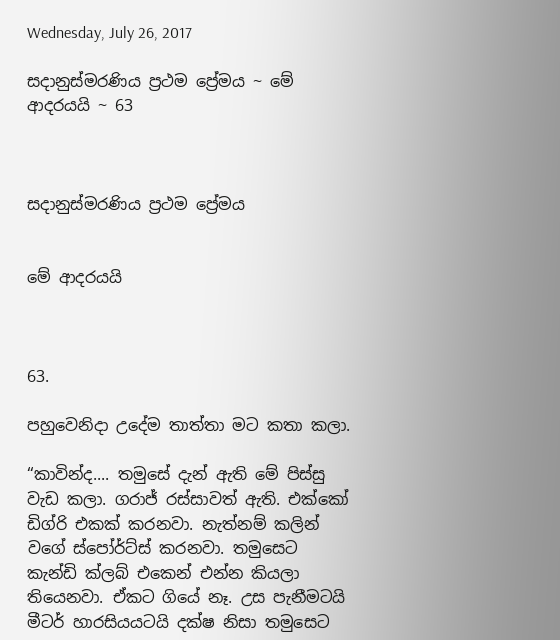Wednesday, July 26, 2017

සදානුස්මරණිය ප්‍රථම ප්‍රේමය ~ මේ ආදරයයි ~ 63



සදානුස්මරණිය ප්‍රථම ප්‍රේමය


මේ ආදරයයි



63.

පහුවෙනිදා උදේම තාත්තා මට කතා කලා.

“කාවින්ද.... තමුසේ දැන් ඇති මේ පිස්සු වැඩ කලා. ගරාජ් රස්සාවත් ඇති. එක්කෝ ඩිග්රි එකක් කරනවා. නැත්නම් කලින් වගේ ස්පෝර්ට්ස් කරනවා. තමුසෙට කැන්ඩි ක්ලබ් එකෙන් එන්න කියලා තියෙනවා. ඒකට ගියේ නෑ. උස පැනීමටයි මීටර් හාරසියයටයි දක්ෂ නිසා තමුසෙට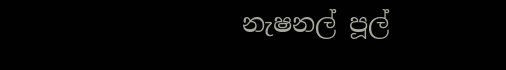නැෂනල් පූල්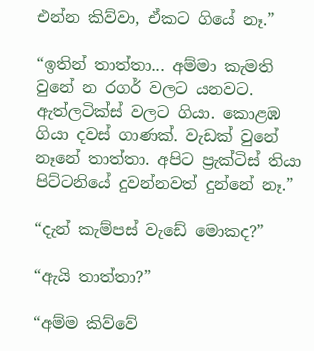එන්න කිව්වා, ඒකට ගියේ නෑ.”

“ඉතින් තාත්තා... අම්මා කැමති වුනේ න රගර් වලට යනවට. ඇත්ලටික්ස් වලට ගියා. කොළඹ ගියා දවස් ගාණක්. වැඩක් වුනේ නෑනේ තාත්තා. අපිට ප්‍රැක්ටිස් තියා පිට්ටනියේ දුවන්නවත් දුන්නේ නෑ.”

“දැන් කැම්පස් වැඩේ මොකද?”

“ඇයි තාත්තා?”

“අම්ම කිව්වේ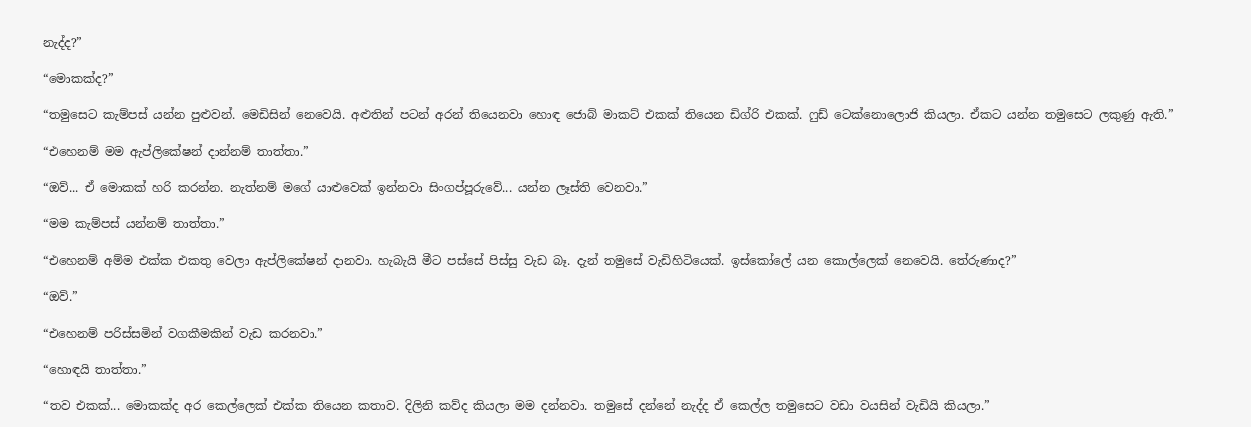නැද්ද?”

“මොකක්ද?”

“තමුසෙට කැම්පස් යන්න පුළුවන්. මෙඩිසින් නෙවෙයි. අළුතින් පටන් අරන් තියෙනවා හොඳ ජොබ් මාකට් එකක් තියෙන ඩිග්රි එකක්. ෆුඩ් ටෙක්නොලොජි කියලා. ඒකට යන්න තමුසෙට ලකුණු ඇති.”

“එහෙනම් මම ඇප්ලිකේෂන් දාන්නම් තාත්තා.”

“ඔව්... ඒ මොකක් හරි කරන්න. නැත්නම් මගේ යාළුවෙක් ඉන්නවා සිංගප්පූරුවේ... යන්න ලෑස්ති වෙනවා.”

“මම කැම්පස් යන්නම් තාත්තා.”

“එහෙනම් අම්ම එක්ක එකතු වෙලා ඇප්ලිකේෂන් දානවා. හැබැයි මීට පස්සේ පිස්සු වැඩ බෑ. දැන් තමුසේ වැඩිහිටියෙක්. ඉස්කෝලේ යන කොල්ලෙක් නෙවෙයි. තේරුණාද?”

“ඔව්.”

“එහෙනම් පරිස්සමින් වගකීමකින් වැඩ කරනවා.”

“හොඳයි තාත්තා.”

“තව එකක්... මොකක්ද අර කෙල්ලෙක් එක්ක තියෙන කතාව. දිලිනි කව්ද කියලා මම දන්නවා. තමුසේ දන්නේ නැද්ද ඒ කෙල්ල තමුසෙට වඩා වයසින් වැඩියි කියලා.”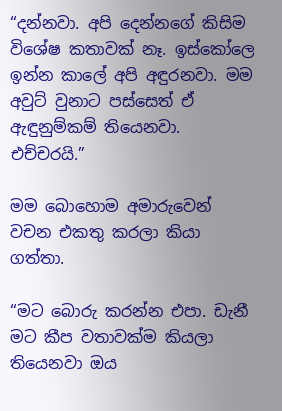“දන්නවා. අපි දෙන්නගේ කිසිම විශේෂ කතාවක් නෑ. ඉස්කෝලෙ ඉන්න කාලේ අපි අඳුරනවා. මම අවුට් වුනාට පස්සෙත් ඒ ඇඳුනුම්කම් තියෙනවා. එච්චරයි.”

මම බොහොම අමාරුවෙන් වචන එකතු කරලා කියා ගත්තා.

“මට බොරු කරන්න එපා. ඩැනී මට කීප වතාවක්ම කියලා තියෙනවා ඔය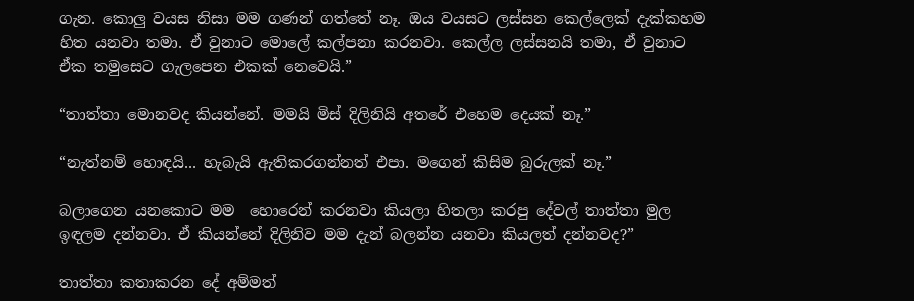ගැන. කොලු වයස නිසා මම ගණන් ගත්තේ නෑ. ඔය වයසට ලස්සන කෙල්ලෙක් දැක්කහම හිත යනවා තමා. ඒ වුනාට මොලේ කල්පනා කරනවා. කෙල්ල ලස්සනයි තමා, ඒ වුනාට ඒක තමුසෙට ගැලපෙන එකක් නෙවෙයි.”

“තාත්තා මොනවද කියන්නේ. මමයි මිස් දිලිනියි අතරේ එහෙම දෙයක් නෑ.”

“නැත්නම් හොඳයි... හැබැයි ඇතිකරගන්නත් එපා. මගෙන් කිසිම බුරුලක් නෑ.”

බලාගෙන යනකොට මම  හොරෙන් කරනවා කියලා හිතලා කරපු දේවල් තාත්තා මුල ඉඳලම දන්නවා. ඒ කියන්නේ දිලිනිව මම දැන් බලන්න යනවා කියලත් දන්නවද?”

තාත්තා කතාකරන දේ අම්මත්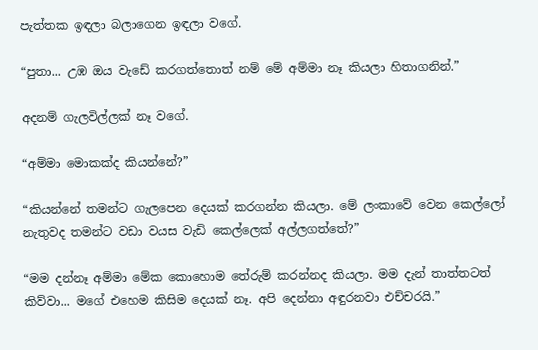පැත්තක ඉඳලා බලාගෙන ඉඳලා වගේ.

“පුතා... උඹ ඔය වැඩේ කරගත්තොත් නම් මේ අම්මා නෑ කියලා හිතාගනින්.”

අදනම් ගැලවිල්ලක් නෑ වගේ.

“අම්මා මොකක්ද කියන්නේ?”

“කියන්නේ තමන්ට ගැලපෙන දෙයක් කරගන්න කියලා. මේ ලංකාවේ වෙන කෙල්ලෝ නැතුවද තමන්ට වඩා වයස වැඩි කෙල්ලෙක් අල්ලගත්තේ?”

“මම දන්නෑ අම්මා මේක කොහොම තේරුම් කරන්නද කියලා. මම දැන් තාත්තටත් කිව්වා... මගේ එහෙම කිසිම දෙයක් නෑ. අපි දෙන්නා අඳුරනවා එච්චරයි.”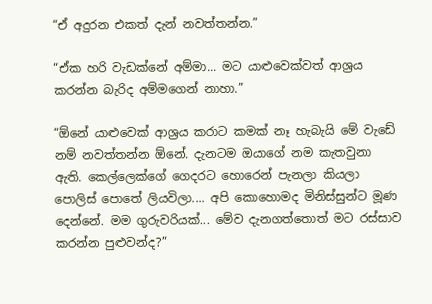“ඒ අදුරන එකත් දැන් නවත්තන්න.”

“ඒක හරි වැඩක්නේ අම්මා... මට යාළුවෙක්වත් ආශ්‍රය කරන්න බැරිද අම්මගෙන් නාහා.”

“ඕනේ යාළුවෙක් ආශ්‍රය කරාට කමක් නෑ හැබැයි මේ වැඩේ නම් නවත්තන්න ඕනේ. දැනටම ඔයාගේ නම කැතවුනා ඇති. කෙල්ලෙක්ගේ ගෙදරට හොරෙන් පැනලා කියලා පොලිස් පොතේ ලියවිලා.... අපි කොහොමද මිනිස්සුන්ට මූණ දෙන්නේ. මම ගුරුවරියක්... මේව දැනගත්තොත් මට රස්සාව කරන්න පුළුවන්ද?”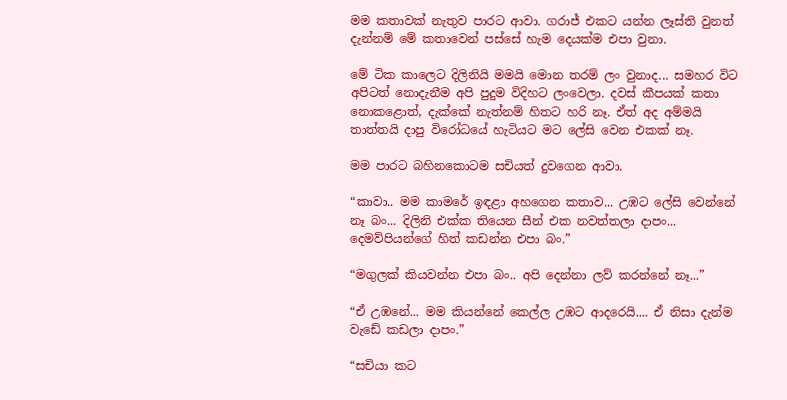මම කතාවක් නැතුව පාරට ආවා. ගරාජ් එකට යන්න ලෑස්ති වුනත් දැන්නම් මේ කතාවෙන් පස්සේ හැම දෙයක්ම එපා වුනා.

මේ ටික කාලෙට දිලිනියි මමයි මොන තරම් ලං වුනාද... සමහර විට අපිටත් නොදැනීම අපි පුදුම විදිහට ලංවෙලා. දවස් කීපයක් කතා නොකළොත්, දැක්කේ නැත්නම් හිතට හරි නෑ. ඒත් අද අම්මයි තාත්තයි දාපු විරෝධයේ හැටියට මට ලේසි වෙන එකක් නෑ.

මම පාරට බහිනකොටම සචියත් දුවගෙන ආවා.

“කාවා.. මම කාමරේ ඉඳළා අහගෙන කතාව... උඹට ලේසි වෙන්නේ නෑ බං... දිලිනි එක්ක තියෙන සීන් එක නවත්තලා දාපං... දෙමව්පියන්ගේ හිත් කඩන්න එපා බං.”

“මගුලක් කියවන්න එපා බං.. අපි දෙන්නා ලව් කරන්නේ නෑ...”

“ඒ උඹනේ... මම කියන්නේ කෙල්ල උඹට ආදරෙයි.... ඒ නිසා දැන්ම වැඩේ කඩලා දාපං.”

“සචියා කට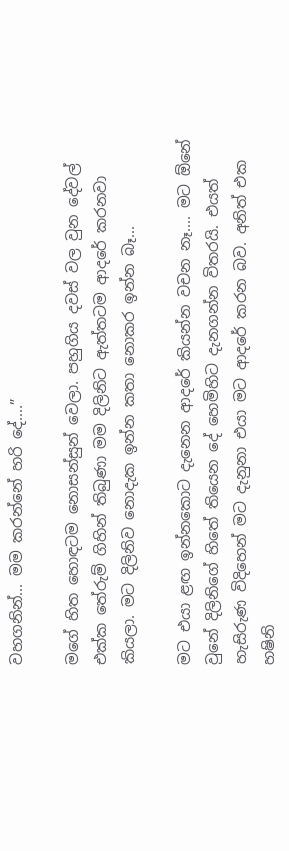වහගනින්... මම කරන්නේ හරි දේ....”

මගේ හිත හොඳටම නොසන්සුන් වෙලා. පහුගිය දවස් වල වුන දේවල් එක්ක තේරුම් ගිහින් තිබුණා මම දිලිනිට ඇත්තටම ආදරේ කරනවා කියලා. මට දිලිනිව නොදැක ඉන්න කතා නොකර ඉන්න බෑ...

මට එයා ළඟ ඉන්නකොට දැනෙන ආදරේ කියන්න වචන නෑ.... මට ඕනේ වුනේ දිලිනිගේ හිතේ තියෙන දේ හෙමිහිට දැනගන්න විතරයි. එයත් හැසිරුණ විදිහෙන් මට දැනුනා එයා මට ආදරේ කරන බව. අනිත් එක හෂිනි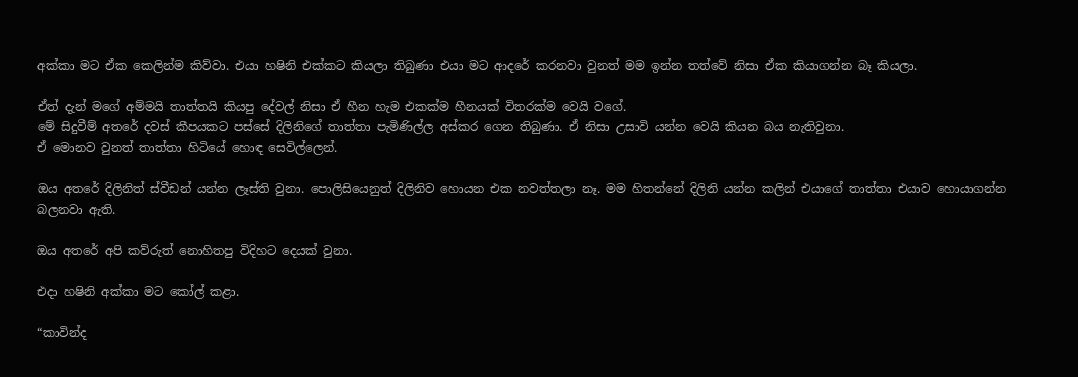අක්කා මට ඒක කෙලින්ම කිව්වා. එයා හෂිනි එක්කට කියලා තිබුණා එයා මට ආදරේ කරනවා වුනත් මම ඉන්න තත්වේ නිසා ඒක කියාගන්න බෑ කියලා.

ඒත් දැන් මගේ අම්මයි තාත්තයි කියපු දේවල් නිසා ඒ හීන හැම එකක්ම හීනයක් විතරක්ම වෙයි වගේ.
මේ සිදුවීම් අතරේ දවස් කීපයකට පස්සේ දිලිනිගේ තාත්තා පැමිණිල්ල අස්කර ගෙන තිබුණා. ඒ නිසා උසාවි යන්න වෙයි කියන බය නැතිවුනා.
ඒ මොනව වුනත් තාත්තා හිටියේ හොඳ සෙවිල්ලෙන්.

ඔය අතරේ දිලිනිත් ස්වීඩන් යන්න ලෑස්ති වුනා. පොලිසියෙනුත් දිලිනිව හොයන එක නවත්තලා නෑ. මම හිතන්නේ දිලිනි යන්න කලින් එයාගේ තාත්තා එයාව හොයාගන්න බලනවා ඇති.

ඔය අතරේ අපි කව්රුත් නොහිතපු විදිහට දෙයක් වුනා.

එදා හෂිනි අක්කා මට කෝල් කළා.

“කාවින්ද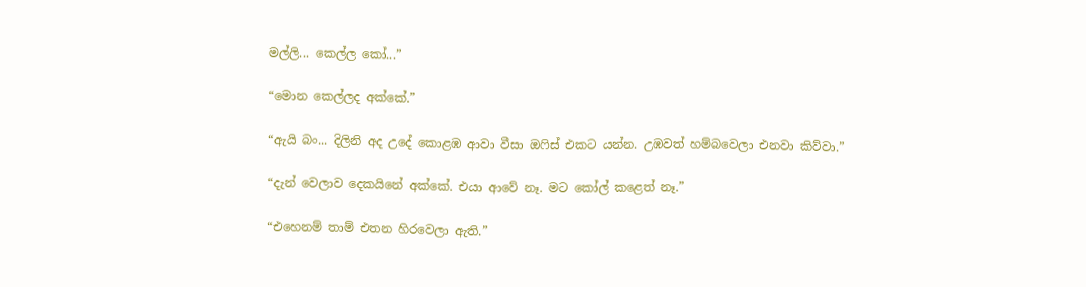මල්ලි... කෙල්ල කෝ...”

“මොන කෙල්ලද අක්කේ.”

“ඇයි බං... දිලිනි අද උදේ කොළඹ ආවා වීසා ඔෆිස් එකට යන්න. උඹවත් හම්බවෙලා එනවා කිව්වා.”

“දැන් වෙලාව දෙකයිනේ අක්කේ. එයා ආවේ නෑ. මට කෝල් කළෙත් නෑ.”

“එහෙනම් තාම් එතන හිරවෙලා ඇති.”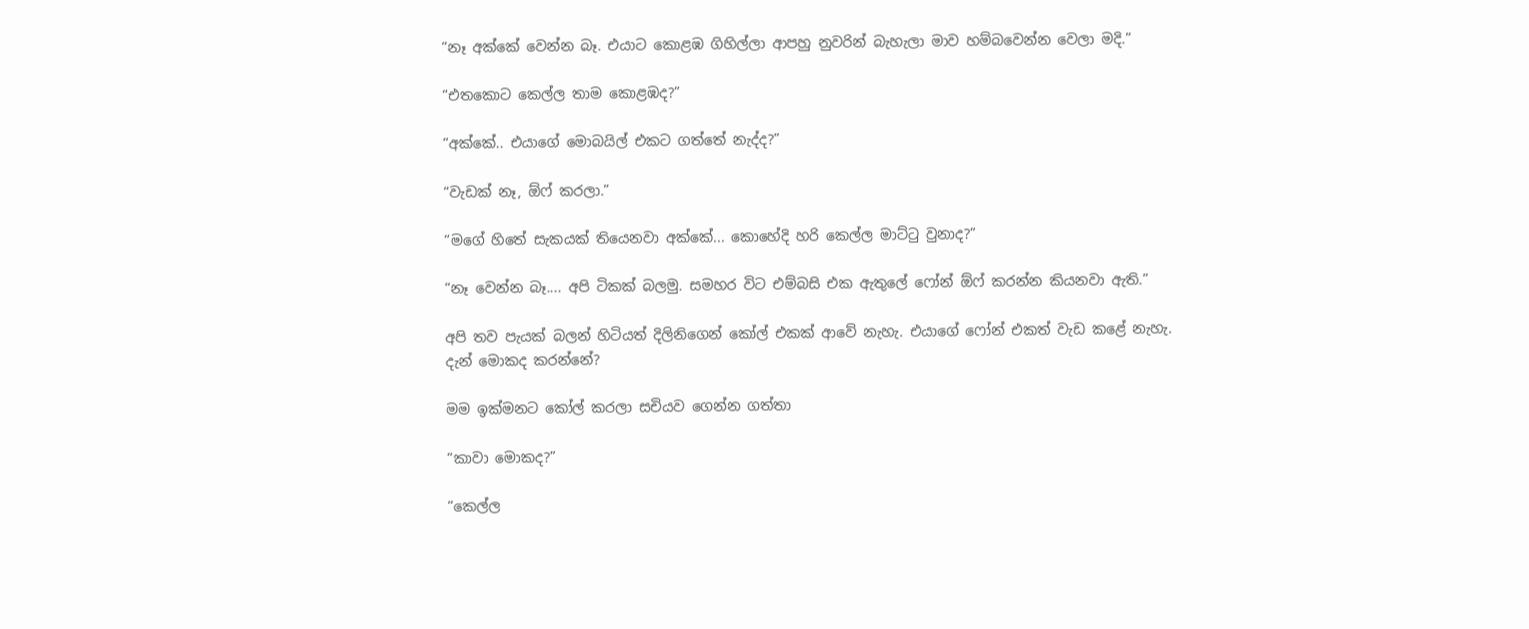“නෑ අක්කේ වෙන්න බෑ. එයාට කොළඹ ගිහිල්ලා ආපහු නුවරින් බැහැලා මාව හම්බවෙන්න වෙලා මදි.”

“එතකොට කෙල්ල තාම කොළඹද?”

“අක්කේ.. එයාගේ මොබයිල් එකට ගත්තේ නැද්ද?”

“වැඩක් නෑ, ඕෆ් කරලා.”

“මගේ හිතේ සැකයක් තියෙනවා අක්කේ... කොහේදි හරි කෙල්ල මාට්ටු වුනාද?”

“නෑ වෙන්න බෑ.... අපි ටිකක් බලමු. සමහර විට එම්බසි එක ඇතුලේ ෆෝන් ඕෆ් කරන්න කියනවා ඇති.”

අපි තව පැයක් බලන් හිටියත් දිලිනිගෙන් කෝල් එකක් ආවේ නැහැ. එයාගේ ෆෝන් එකත් වැඩ කළේ නැහැ.
දැන් මොකද කරන්නේ?

මම ඉක්මනට කෝල් කරලා සචියව ගෙන්න ගත්තා

“කාවා මොකද?”

“කෙල්ල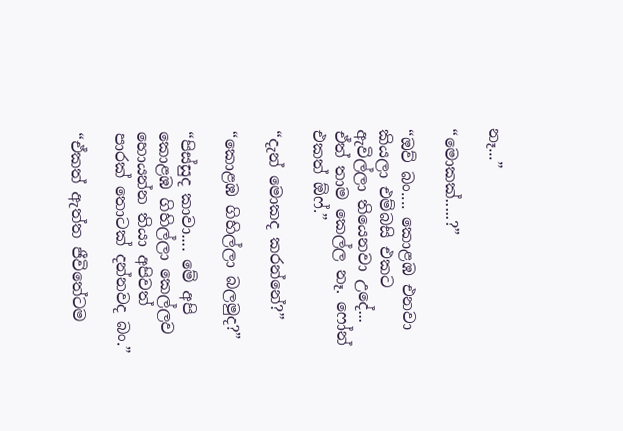නෑ...”

“මොකක්.....?”

“ඔව් බං.... කොළඹ එනවා කියලා එම්බසි එකට ඇවිල්ලා තියෙනවා උදේ... ඒත් තාම කෙල්ල නෑ. ෆෝන් එකත් ඕෆ්.”

“දැන් මොකද කරන්නේ?”

“කොළඹ ගිහිල්ලා බලමුද?”

“පිස්සුද කාවා.... මේ අපි කොළඹ ගිහිල්ලා කෙල්ලව හොයන්න තියා අපිවත් පාරක් තොටක් දන්නවද බං.”

“ඒකත් ඇත්ත ජීවිතේටම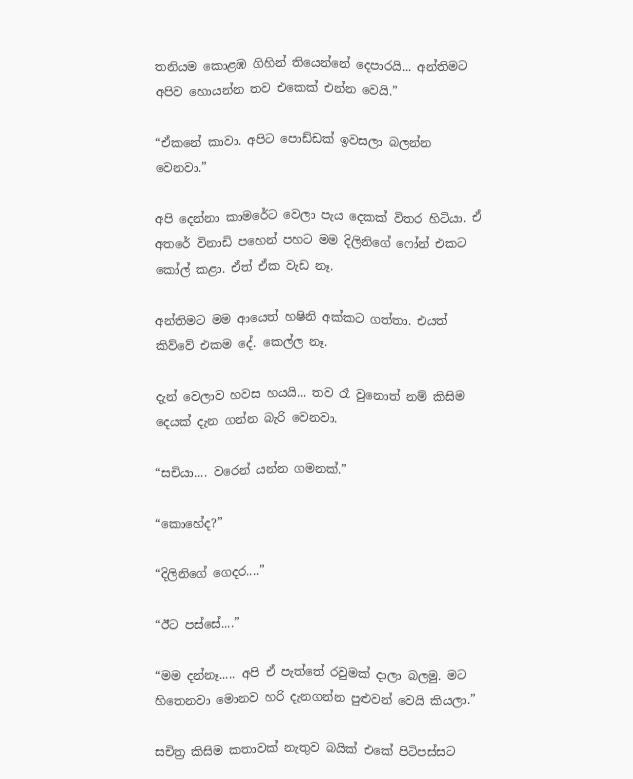තනියම කොළඹ ගිහින් තියෙන්නේ දෙපාරයි... අන්තිමට අපිව හොයන්න තව එකෙක් එන්න වෙයි.”

“ඒකනේ කාවා. අපිට පොඩ්ඩක් ඉවසලා බලන්න වෙනවා.”

අපි දෙන්නා කාමරේට වෙලා පැය දෙකක් විතර හිටියා. ඒ අතරේ විනාඩි පහෙන් පහට මම දිලිනිගේ ෆෝන් එකට කෝල් කළා. ඒත් ඒක වැඩ නෑ.

අන්තිමට මම ආයෙත් හෂිනි අක්කට ගත්තා. එයත් කිව්වේ එකම දේ. කෙල්ල නෑ.

දැන් වෙලාව හවස හයයි... තව රෑ වුනොත් නම් කිසිම දෙයක් දැන ගන්න බැරි වෙනවා.

“සචියා.... වරෙන් යන්න ගමනක්.”

“කොහේද?”

“දිලිනිගේ ගෙදර....”

“ඊට පස්සේ....”

“මම දන්නෑ..... අපි ඒ පැත්තේ රවුමක් දාලා බලමු. මට හිතෙනවා මොනව හරි දැනගන්න පුළුවන් වෙයි කියලා.”

සචිත්‍ර කිසිම කතාවක් නැතුව බයික් එකේ පිටිපස්සට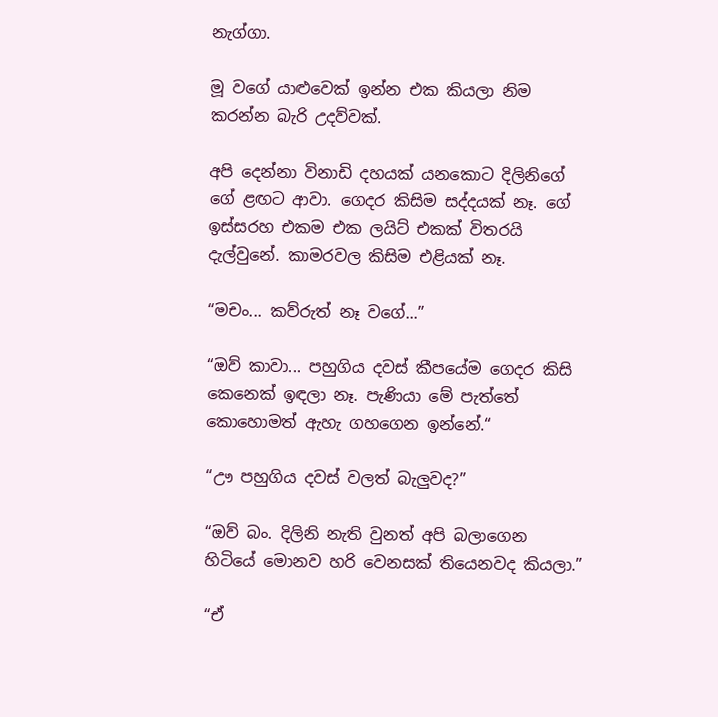නැග්ගා.

මූ වගේ යාළුවෙක් ඉන්න එක කියලා නිම කරන්න බැරි උදව්වක්.

අපි දෙන්නා විනාඩි දහයක් යනකොට දිලිනිගේ ගේ ළඟට ආවා. ගෙදර කිසිම සද්දයක් නෑ. ගේ ඉස්සරහ එකම එක ලයිට් එකක් විතරයි දැල්වුනේ. කාමරවල කිසිම එළියක් නෑ.

“මචං... කව්රුත් නෑ වගේ...”

“ඔව් කාවා... පහුගිය දවස් කීපයේම ගෙදර කිසි කෙනෙක් ඉඳලා නෑ. පැණියා මේ පැත්තේ කොහොමත් ඇහැ ගහගෙන ඉන්නේ.“

“ඌ පහුගිය දවස් වලත් බැලුවද?”

“ඔව් බං. දිලිනි නැති වුනත් අපි බලාගෙන හිටියේ මොනව හරි වෙනසක් තියෙනවද කියලා.”

“ඒ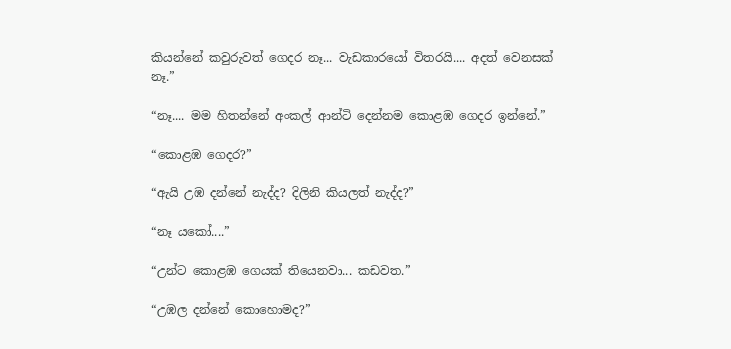කියන්නේ කවුරුවත් ගෙදර නෑ... වැඩකාරයෝ විතරයි.... අදත් වෙනසක් නෑ.”

“නෑ.... මම හිතන්නේ අංකල් ආන්ටි දෙන්නම කොළඹ ගෙදර ඉන්නේ.”

“කොළඹ ගෙදර?”

“ඇයි උඹ දන්නේ නැද්ද? දිලිනි කියලත් නැද්ද?”

“නෑ යකෝ....”

“උන්ට කොළඹ ගෙයක් තියෙනවා... කඩවත.”

“උඹල දන්නේ කොහොමද?”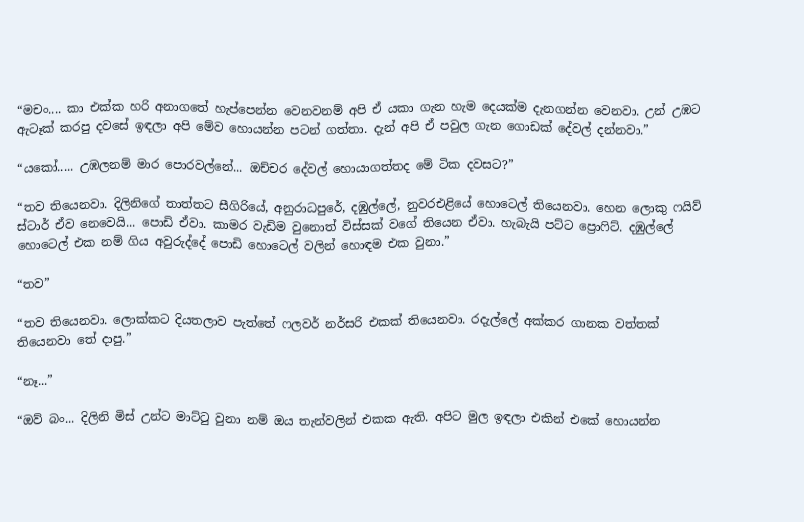“මචං.... කා එක්ක හරි අනාගතේ හැප්පෙන්න වෙනවනම් අපි ඒ යකා ගැන හැම දෙයක්ම දැනගන්න වෙනවා. උන් උඹට ඇටෑක් කරපු දවසේ ඉඳලා අපි මේව හොයන්න පටන් ගත්තා. දැන් අපි ඒ පවුල ගැන ගොඩක් දේවල් දන්නවා.”

“යකෝ..... උඹලනම් මාර පොරවල්නේ... ඔච්චර දේවල් හොයාගත්තද මේ ටික දවසට?”

“තව තියෙනවා. දිලිනිගේ තාත්තට සීගිරියේ, අනුරාධපුරේ, දඹුල්ලේ, නුවරඑළියේ හොටෙල් තියෙනවා. හෙන ලොකු ෆයිව් ස්ටාර් ඒව නෙවෙයි... පොඩි ඒවා. කාමර වැඩිම වුනොත් විස්සක් වගේ තියෙන ඒවා. හැබැයි පට්ට ප්‍රොෆිට්. දඹුල්ලේ හොටෙල් එක නම් ගිය අවුරුද්දේ පොඩි හොටෙල් වලින් හොඳම එක වුනා.”

“තව”

“තව තියෙනවා. ලොක්කට දියතලාව පැත්තේ ෆලවර් නර්සරි එකක් තියෙනවා. රදැල්ලේ අක්කර ගානක වත්තක් තියෙනවා තේ දාපු.”

“නෑ...”

“ඔව් බං... දිලිනි මිස් උන්ට මාට්ටු වුනා නම් ඔය තැන්වලින් එකක ඇති. අපිට මුල ඉඳලා එකින් එකේ හොයන්න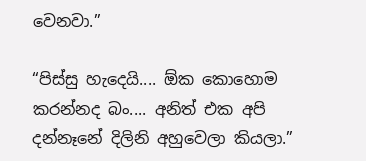වෙනවා.”

“පිස්සු හැදෙයි.... ඕක කොහොම කරන්නද බං.... අනිත් එක අපි දන්නෑනේ දිලිනි අහුවෙලා කියලා.”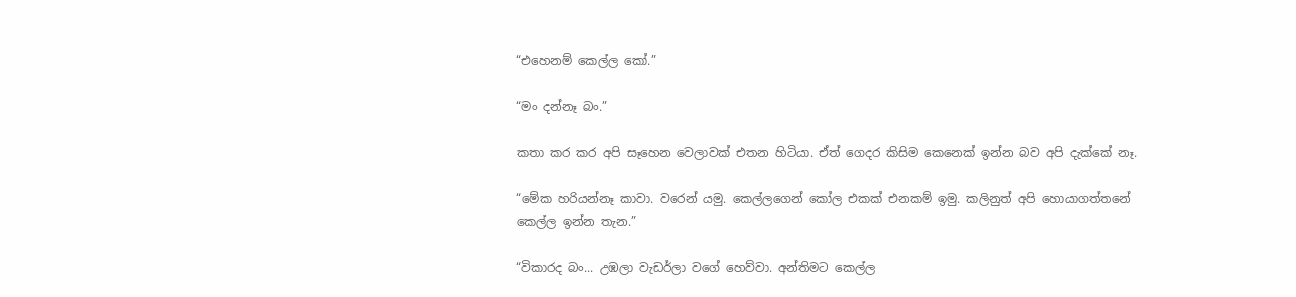“එහෙනම් කෙල්ල කෝ.”

“මං දන්නෑ බං.”

කතා කර කර අපි සෑහෙන වෙලාවක් එතන හිටියා. ඒත් ගෙදර කිසිම කෙනෙක් ඉන්න බව අපි දැක්කේ නෑ.

“මේක හරියන්නෑ කාවා. වරෙන් යමු. කෙල්ලගෙන් කෝල එකක් එනකම් ඉමු. කලිනුත් අපි හොයාගත්තනේ කෙල්ල ඉන්න තැන.”

“විකාරද බං... උඹලා වැඩර්ලා වගේ හෙව්වා. අන්තිමට කෙල්ල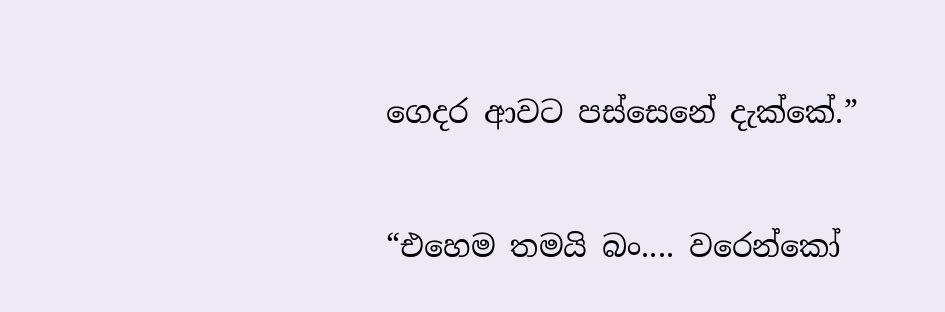ගෙදර ආවට පස්සෙනේ දැක්කේ.”

“එහෙම තමයි බං.... වරෙන්කෝ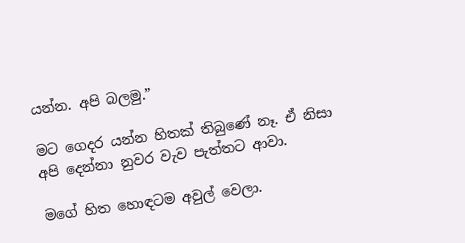යන්න. අපි බලමු.”

මට ගෙදර යන්න හිතක් තිබුණේ නෑ. ඒ නිසා අපි දෙන්නා නුවර වැව පැත්තට ආවා.

මගේ හිත හොඳටම අවුල් වෙලා.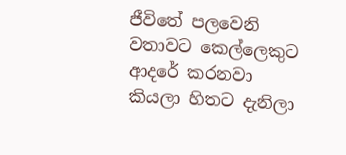ජීවිතේ පලවෙනි වතාවට කෙල්ලෙකුට ආදරේ කරනවා කියලා හිතට දැනිලා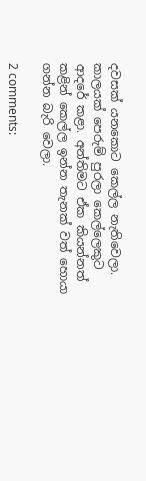දවසක් යනකොට කෙල්ල නැතිවෙලා. කාලයක් පෙරුම් පුරලා කෙල්ලෙකුට ආදරේ කළා. අන්තිමට ඒක කියන්නත් කළින් කෙල්ල ඉන්න තැනක් වත් හොයා ගන්න බැරි වෙලා.

2 comments: